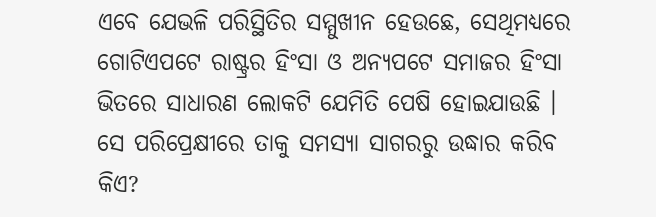ଏବେ ଯେଭଳି ପରିସ୍ଥିତିର ସମ୍ମୁଖୀନ ହେଉଛେ, ସେଥିମଧ୍ୟରେ ଗୋଟିଏପଟେ ରାଷ୍ଟ୍ରର ହିଂସା ଓ ଅନ୍ୟପଟେ ସମାଜର ହିଂସା ଭିତରେ ସାଧାରଣ ଲୋକଟି ଯେମିତି ପେଷି ହୋଇଯାଉଛି । ସେ ପରିପ୍ରେକ୍ଷୀରେ ତାକୁ ସମସ୍ୟା ସାଗରରୁ ଉଦ୍ଧାର କରିବ କିଏ?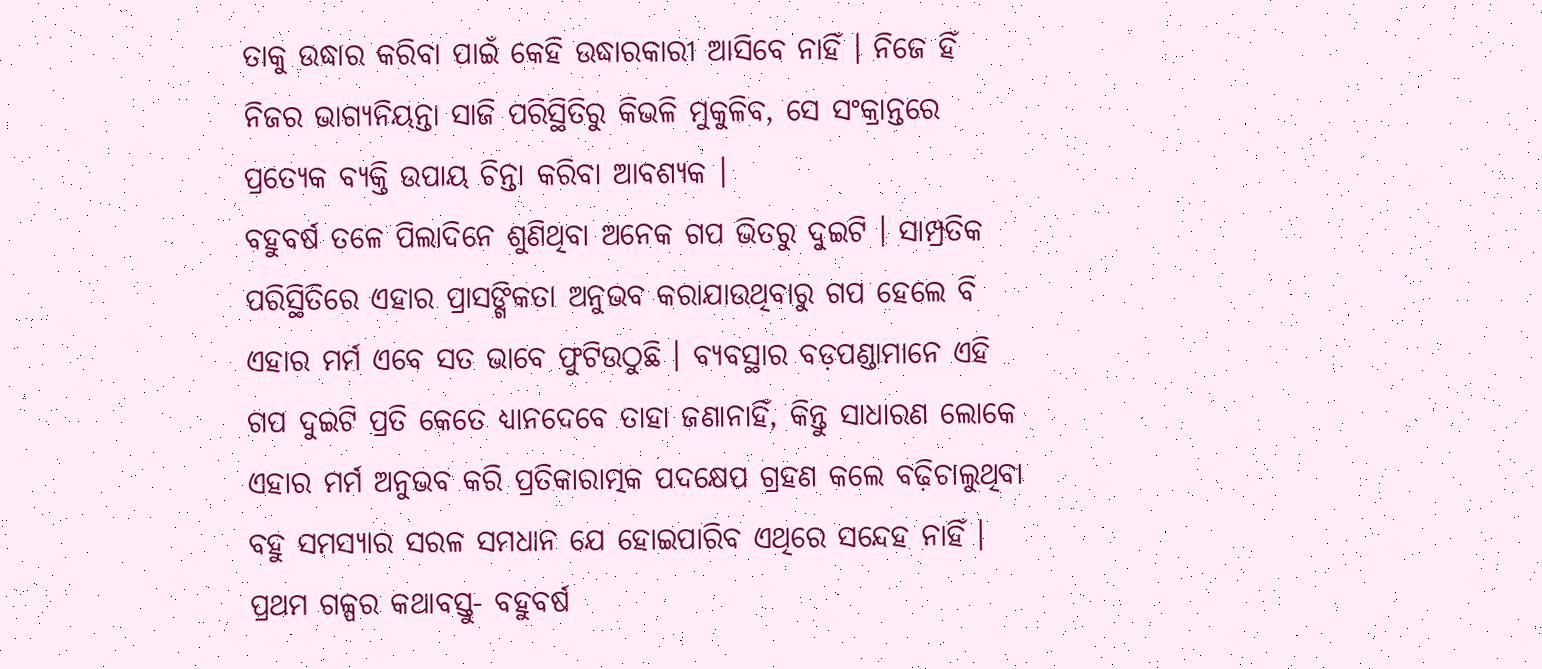ତାକୁ ଉଦ୍ଧାର କରିବା ପାଇଁ କେହି ଉଦ୍ଧାରକାରୀ ଆସିବେ ନାହିଁ । ନିଜେ ହିଁ ନିଜର ଭାଗ୍ୟନିୟନ୍ତା ସାଜି ପରିସ୍ଥିତିରୁ କିଭଳି ମୁକୁଳିବ, ସେ ସଂକ୍ରାନ୍ତରେ ପ୍ରତ୍ୟେକ ବ୍ୟକ୍ତି ଉପାୟ ଚିନ୍ତା କରିବା ଆବଶ୍ୟକ ।
ବହୁବର୍ଷ ତଳେ ପିଲାଦିନେ ଶୁଣିଥିବା ଅନେକ ଗପ ଭିତରୁ ଦୁଇଟି । ସାମ୍ପ୍ରତିକ ପରିସ୍ଥିତିରେ ଏହାର ପ୍ରାସଙ୍ଗିକତା ଅନୁଭବ କରାଯାଉଥିବାରୁ ଗପ ହେଲେ ବି ଏହାର ମର୍ମ ଏବେ ସତ ଭାବେ ଫୁଟିଉଠୁଛି । ବ୍ୟବସ୍ଥାର ବଡ଼ପଣ୍ଡାମାନେ ଏହି ଗପ ଦୁଇଟି ପ୍ରତି କେତେ ଧ୍ୟାନଦେବେ ତାହା ଜଣାନାହିଁ, କିନ୍ତୁ ସାଧାରଣ ଲୋକେ ଏହାର ମର୍ମ ଅନୁଭବ କରି ପ୍ରତିକାରାତ୍ମକ ପଦକ୍ଷେପ ଗ୍ରହଣ କଲେ ବଢ଼ିଚାଲୁଥିବା ବହୁ ସମସ୍ୟାର ସରଳ ସମଧାନ ଯେ ହୋଇପାରିବ ଏଥିରେ ସନ୍ଦେହ ନାହିଁ ।
ପ୍ରଥମ ଗଳ୍ପର କଥାବସ୍ତୁ- ବହୁବର୍ଷ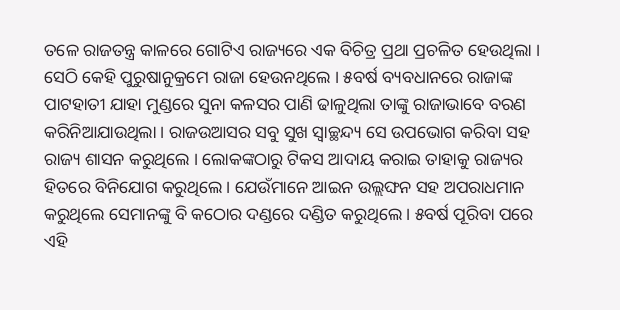ତଳେ ରାଜତନ୍ତ୍ର କାଳରେ ଗୋଟିଏ ରାଜ୍ୟରେ ଏକ ବିଚିତ୍ର ପ୍ରଥା ପ୍ରଚଳିତ ହେଉଥିଲା । ସେଠି କେହି ପୁରୁଷାନୁକ୍ରମେ ରାଜା ହେଉନଥିଲେ । ୫ବର୍ଷ ବ୍ୟବଧାନରେ ରାଜାଙ୍କ ପାଟହାତୀ ଯାହା ମୁଣ୍ଡରେ ସୁନା କଳସର ପାଣି ଢାଳୁଥିଲା ତାଙ୍କୁ ରାଜାଭାବେ ବରଣ କରିନିଆଯାଉଥିଲା । ରାଜଉଆସର ସବୁ ସୁଖ ସ୍ୱାଚ୍ଛନ୍ଦ୍ୟ ସେ ଉପଭୋଗ କରିବା ସହ ରାଜ୍ୟ ଶାସନ କରୁଥିଲେ । ଲୋକଙ୍କଠାରୁ ଟିକସ ଆଦାୟ କରାଇ ତାହାକୁ ରାଜ୍ୟର ହିତରେ ବିନିଯୋଗ କରୁଥିଲେ । ଯେଉଁମାନେ ଆଇନ ଉଲ୍ଲଙ୍ଘନ ସହ ଅପରାଧମାନ କରୁଥିଲେ ସେମାନଙ୍କୁ ବି କଠୋର ଦଣ୍ଡରେ ଦଣ୍ଡିତ କରୁଥିଲେ । ୫ବର୍ଷ ପୂରିବା ପରେ ଏହି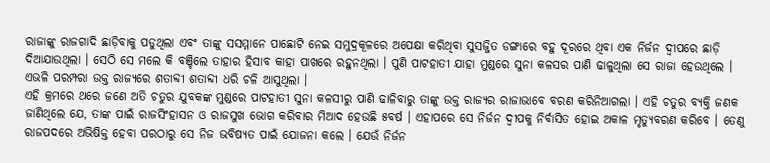ରାଜାଙ୍କୁ ରାଜଗାଦି ଛାଡ଼ିବାକୁ ପଡୁଥିଲା ଏବଂ ତାଙ୍କୁ ସସମ୍ମାନେ ପାଛୋଟି ନେଇ ସମୁଦ୍ରକୂଳରେ ଅପେକ୍ଷା କରିଥିବା ସୁସଜ୍ଜିତ ଡଙ୍ଗାରେ ବହୁ ଦୂରରେ ଥିବା ଏକ ନିର୍ଜନ ଦ୍ୱୀପରେ ଛାଡ଼ି ଦିଆଯାଉଥିଲା । ସେଠି ସେ ମଲେ କି ବଞ୍ଚିଲେ ତାହାର ହିସାବ କାହା ପାଖରେ ରହୁନଥିଲା । ପୁଣି ପାଟହାତୀ ଯାହା ମୁଣ୍ଡରେ ସୁନା କଳସର ପାଣି ଢାଳୁଥିଲା ସେ ରାଜା ହେଉଥିଲେ । ଏଭଳି ପରମ୍ପରା ଉକ୍ତ ରାଜ୍ୟରେ ଶତାବ୍ଦୀ ଶତାବ୍ଦୀ ଧରି ଚଳି ଆସୁଥିଲା ।
ଏହି କ୍ରମରେ ଥରେ ଜଣେ ଅତି ଚତୁର ଯୁବକଙ୍କ ମୁଣ୍ଡରେ ପାଟହାତୀ ସୁନା କଳସୀରୁ ପାଣି ଢାଳିବାରୁ ତାଙ୍କୁ ଉକ୍ତ ରାଜ୍ୟର ରାଜାଭାବେ ବରଣ କରିନିଆଗଲା । ଏହି ଚତୁର ବ୍ୟକ୍ତି ଜଣକ ଜାଣିଥିଲେ ଯେ, ତାଙ୍କ ପାଇଁ ରାଜସିଂହାସନ ଓ ରାଜସୁଖ ଭୋଗ କରିବାର ମିଆଦ ହେଉଛି ୫ବର୍ଷ । ଏହାପରେ ସେ ନିର୍ଜନ ଦ୍ୱୀପକୁ ନିର୍ବାସିତ ହୋଇ ଅକାଳ ମୃତ୍ୟୁବରଣ କରିବେ । ତେଣୁ ରାଜପଦରେ ଅଭିଷିକ୍ତ ହେବା ପରଠାରୁ ସେ ନିଜ ଭବିଷ୍ୟତ ପାଇଁ ଯୋଜନା କଲେ । ଯେଉଁ ନିର୍ଜନ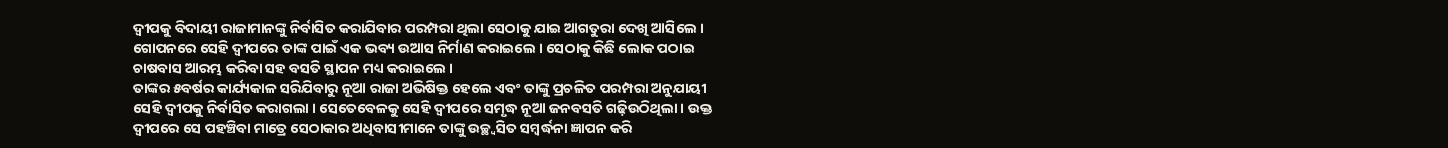ଦ୍ୱୀପକୁ ବିଦାୟୀ ରାଜାମାନଙ୍କୁ ନିର୍ବାସିତ କରାଯିବାର ପରମ୍ପରା ଥିଲା ସେଠାକୁ ଯାଇ ଆଗତୁରା ଦେଖି ଆସିଲେ । ଗୋପନରେ ସେହି ଦ୍ୱୀପରେ ତାଙ୍କ ପାଇଁ ଏକ ଭବ୍ୟ ଉଆସ ନିର୍ମାଣ କରାଇଲେ । ସେଠାକୁ କିଛି ଲୋକ ପଠାଇ ଚାଷବାସ ଆରମ୍ଭ କରିବା ସହ ବସତି ସ୍ଥାପନ ମଧ୍ୟ କରାଇଲେ ।
ତାଙ୍କର ୫ବର୍ଷର କାର୍ଯ୍ୟକାଳ ସରିଯିବାରୁ ନୂଆ ରାଜା ଅଭିଷିକ୍ତ ହେଲେ ଏବଂ ତାଙ୍କୁ ପ୍ରଚଳିତ ପରମ୍ପରା ଅନୁଯାୟୀ ସେହି ଦ୍ୱୀପକୁ ନିର୍ବାସିତ କରାଗଲା । ସେତେବେଳକୁ ସେହି ଦ୍ୱୀପରେ ସମୃଦ୍ଧ ନୂଆ ଜନବସତି ଗଢ଼ିଉଠିଥିଲା । ଉକ୍ତ ଦ୍ୱୀପରେ ସେ ପହଞ୍ଚିବା ମାତ୍ରେ ସେଠାକାର ଅଧିବାସୀମାନେ ତାଙ୍କୁ ଉଚ୍ଛ୍ୱସିତ ସମ୍ବର୍ଦ୍ଧନା ଜ୍ଞାପନ କରି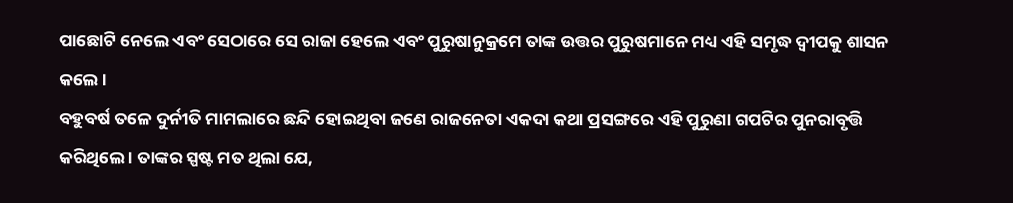ପାଛୋଟି ନେଲେ ଏବଂ ସେଠାରେ ସେ ରାଜା ହେଲେ ଏବଂ ପୁରୁଷାନୁକ୍ରମେ ତାଙ୍କ ଉତ୍ତର ପୁରୁଷମାନେ ମଧ୍ୟ ଏହି ସମୃଦ୍ଧ ଦ୍ୱୀପକୁ ଶାସନ କଲେ ।
ବହୁବର୍ଷ ତଳେ ଦୁର୍ନୀତି ମାମଲାରେ ଛନ୍ଦି ହୋଇଥିବା ଜଣେ ରାଜନେତା ଏକଦା କଥା ପ୍ରସଙ୍ଗରେ ଏହି ପୁରୁଣା ଗପଟିର ପୁନରାବୃତ୍ତି କରିଥିଲେ । ତାଙ୍କର ସ୍ପଷ୍ଟ ମତ ଥିଲା ଯେ,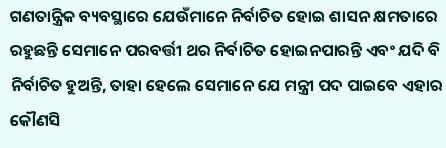ଗଣତାନ୍ତ୍ରିକ ବ୍ୟବସ୍ଥାରେ ଯେଉଁମାନେ ନିର୍ବାଚିତ ହୋଇ ଶାସନ କ୍ଷମତାରେ ରହୁଛନ୍ତି ସେମାନେ ପରବର୍ତ୍ତୀ ଥର ନିର୍ବାଚିତ ହୋଇନପାରନ୍ତି ଏବଂ ଯଦି ବି ନିର୍ବାଚିତ ହୁଅନ୍ତି, ତାହା ହେଲେ ସେମାନେ ଯେ ମନ୍ତ୍ରୀ ପଦ ପାଇବେ ଏହାର କୌଣସି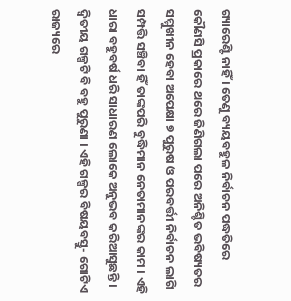ଗ୍ୟାରେଣ୍ଟି ନାହିଁ । ତେଣୁ ବ୍ୟୟବହୁଳ ନିର୍ବାଚନ ପଦ୍ଧତିରେ କୌଣସି ପ୍ରକାରେ ଥରେ ଜିଣିଗଲା ପରେ ଅନିଶ୍ଚିତ ଭବିଷ୍ୟତର ସମ୍ମୁଖୀନ ହେବା ଅପେକ୍ଷା ୭ ପୁରୁଷ ଓ ପରବର୍ତ୍ତୀ ନିର୍ବାଚନ ଲାଗି ସମ୍ପତ୍ତି ସଞ୍ଚିବା ହିଁ ତାଙ୍କପରି ବୁଦ୍ଧିମାନ ନେତାମାନଙ୍କର କାମ । ଏହି ଧାରା ବହୁବର୍ଷ ଧରି ସାଧାରଣ ଲୋକେ ଅନୁଭବ କରିଆସୁଛନ୍ତି । ଦ୍ୱିତୀୟ ଗଳ୍ପଟି ବି ବହୁ ପୁରୁଣା । ଏହି ଗଳ୍ପର ବିଷୟବସ୍ତୁ- ଗୋଟିଏ ରାଜ୍ୟରେ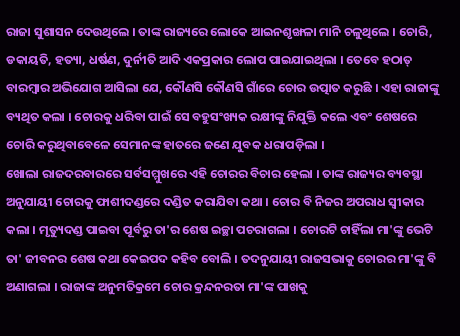ରାଜା ସୁଶାସନ ଦେଉଥିଲେ । ତାଙ୍କ ରାଜ୍ୟରେ ଲୋକେ ଆଇନଶୃଙ୍ଖଳା ମାନି ଚଳୁଥିଲେ । ଚୋରି, ଡକାୟତି, ହତ୍ୟା, ଧର୍ଷଣ, ଦୁର୍ନୀତି ଆଦି ଏକପ୍ରକାର ଲୋପ ପାଇଯାଇଥିଲା । ତେବେ ହଠାତ୍ ବାରମ୍ବାର ଅଭିଯୋଗ ଆସିଲା ଯେ, କୌଣସି କୌଣସି ଗାଁରେ ଚୋର ଉତ୍ପାତ କରୁଛି । ଏହା ରାଜାଙ୍କୁ ବ୍ୟଥିତ କଲା । ଚୋରକୁ ଧରିବା ପାଇଁ ସେ ବହୁସଂଖ୍ୟକ ରକ୍ଷୀଙ୍କୁ ନିଯୁକ୍ତି କଲେ ଏବଂ ଶେଷରେ ଚୋରି କରୁଥିବାବେଳେ ସେମାନଙ୍କ ହାତରେ ଜଣେ ଯୁବକ ଧରାପଡ଼ିଲା ।
ଖୋଲା ରାଜଦରବାରରେ ସର୍ବସମ୍ମୁଖରେ ଏହି ଚୋରର ବିଚାର ହେଲା । ତାଙ୍କ ରାଜ୍ୟର ବ୍ୟବସ୍ଥା ଅନୁଯାୟୀ ଚୋରକୁ ଫାଶୀଦଣ୍ଡରେ ଦଣ୍ଡିତ କରାଯିବା କଥା । ଚୋର ବି ନିଜର ଅପରାଧ ସ୍ୱୀକାର କଲା । ମୃତ୍ୟୁଦଣ୍ଡ ପାଇବା ପୂର୍ବରୁ ତା'ର ଶେଷ ଇଚ୍ଛା ପଚରାଗଲା । ଚୋରଟି ଚାହିଁଲା ମା'ଙ୍କୁ ଭେଟି ତା' ଜୀବନର ଶେଷ କଥା କେଇପଦ କହିବ ବୋଲି । ତଦନୁଯାୟୀ ରାଜସଭାକୁ ଚୋରର ମା'ଙ୍କୁ ବି ଅଣାଗଲା । ରାଜାଙ୍କ ଅନୁମତିକ୍ରମେ ଚୋର କ୍ରନ୍ଦନରତା ମା'ଙ୍କ ପାଖକୁ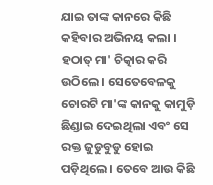ଯାଇ ତାଙ୍କ କାନରେ କିଛି କହିବାର ଅଭିନୟ କଲା । ହଠାତ୍ ମା' ଚିତ୍କାର କରି ଉଠିଲେ । ସେତେବେଳକୁ ଚୋରଟି ମା'ଙ୍କ କାନକୁ କାମୁଡ଼ି ଛିଣ୍ଡାଇ ଦେଇଥିଲା ଏବଂ ସେ ରକ୍ତ ଜୁଡୁବୁଡୁ ହୋଇ ପଡ଼ିଥିଲେ । ତେବେ ଆଉ କିଛି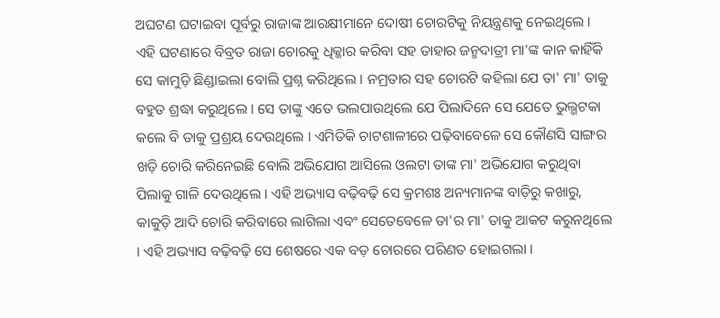ଅଘଟଣ ଘଟାଇବା ପୂର୍ବରୁ ରାଜାଙ୍କ ଆରକ୍ଷୀମାନେ ଦୋଷୀ ଚୋରଟିକୁ ନିୟନ୍ତ୍ରଣକୁ ନେଇଥିଲେ ।
ଏହି ଘଟଣାରେ ବିବ୍ରତ ରାଜା ଚୋରକୁ ଧିକ୍କାର କରିବା ସହ ତାହାର ଜନ୍ମଦାତ୍ରୀ ମା'ଙ୍କ କାନ କାହିଁକି ସେ କାମୁଡ଼ି ଛିଣ୍ଡାଇଲା ବୋଲି ପ୍ରଶ୍ନ କରିଥିଲେ । ନମ୍ରତାର ସହ ଚୋରଟି କହିଲା ଯେ ତା' ମା' ତାକୁ ବହୁତ ଶ୍ରଦ୍ଧା କରୁଥିଲେ । ସେ ତାଙ୍କୁ ଏତେ ଭଲପାଉଥିଲେ ଯେ ପିଲାଦିନେ ସେ ଯେତେ ଭୁଲ୍ଭଟକା କଲେ ବି ତାକୁ ପ୍ରଶ୍ରୟ ଦେଉଥିଲେ । ଏମିତିକି ଚାଟଶାଳୀରେ ପଢ଼ିବାବେଳେ ସେ କୌଣସି ସାଙ୍ଗର ଖଡ଼ି ଚୋରି କରିନେଇଛି ବୋଲି ଅଭିଯୋଗ ଆସିଲେ ଓଲଟା ତାଙ୍କ ମା' ଅଭିଯୋଗ କରୁଥିବା ପିଲାକୁ ଗାଳି ଦେଉଥିଲେ । ଏହି ଅଭ୍ୟାସ ବଢ଼ିବଢ଼ି ସେ କ୍ରମଶଃ ଅନ୍ୟମାନଙ୍କ ବାଡ଼ିରୁ କଖାରୁ, କାକୁଡ଼ି ଆଦି ଚୋରି କରିବାରେ ଲାଗିଲା ଏବଂ ସେତେବେଳେ ତା'ର ମା' ତାକୁ ଆକଟ କରୁନଥିଲେ । ଏହି ଅଭ୍ୟାସ ବଢ଼ିବଢ଼ି ସେ ଶେଷରେ ଏକ ବଡ଼ ଚୋରରେ ପରିଣତ ହୋଇଗଲା ।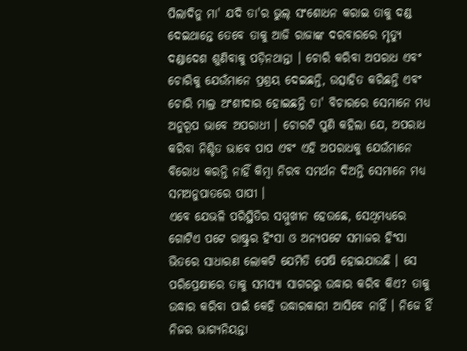ପିଲାଦିନୁ ମା' ଯଦି ତା'ର ଭୁଲ୍ ସଂଶୋଧନ କରାଇ ତାକୁ ଦଣ୍ଡ ଦେଇଥାନ୍ତେ ତେବେ ତାକୁ ଆଜି ରାଜାଙ୍କ ଦରବାରରେ ମୃତ୍ୟୁ ଦଣ୍ଡାଦେଶ ଶୁଣିବାକୁ ପଡ଼ିନଥାନ୍ତା । ଚୋରି କରିବା ଅପରାଧ ଏବଂ ଚୋରିକୁ ଯେଉଁମାନେ ପ୍ରଶ୍ରୟ ଦେଇଛନ୍ତି, ଉତ୍ସାହିତ କରିଛନ୍ତି ଏବଂ ଚୋରି ମାଲ୍ର ଅଂଶୀଦାର ହୋଇଛନ୍ତି ତା' ବିଚାରରେ ସେମାନେ ମଧ୍ୟ ଅନୁରୂପ ଭାବେ ଅପରାଧୀ । ଚୋରଟି ପୁଣି କହିଲା ଯେ, ଅପରାଧ କରିବା ନିଶ୍ଚିତ ଭାବେ ପାପ ଏବଂ ଏହି ଅପରାଧକୁ ଯେଉଁମାନେ ବିରୋଧ କରନ୍ତି ନାହିଁ କିମ୍ବା ନିରବ ସମର୍ଥନ ଦିଅନ୍ତି ସେମାନେ ମଧ୍ୟ ସମଅନୁପାତରେ ପାପୀ ।
ଏବେ ଯେଭଳି ପରିସ୍ଥିତିର ସମ୍ମୁଖୀନ ହେଉଛେ, ସେଥିମଧ୍ୟରେ ଗୋଟିଏ ପଟେ ରାଷ୍ଟ୍ରର ହିଂସା ଓ ଅନ୍ୟପଟେ ସମାଜର ହିଂସା ଭିତରେ ସାଧାରଣ ଲୋକଟି ଯେମିତି ପେଷି ହୋଇଯାଉଛି । ସେ ପରିପ୍ରେକ୍ଷୀରେ ତାକୁ ସମସ୍ୟା ସାଗରରୁ ଉଦ୍ଧାର କରିବ କିଏ? ତାକୁ ଉଦ୍ଧାର କରିବା ପାଇଁ କେହି ଉଦ୍ଧାରକାରୀ ଆସିବେ ନାହିଁ । ନିଜେ ହିଁ ନିଜର ଭାଗ୍ୟନିୟନ୍ତା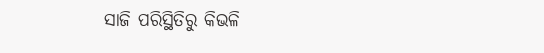ସାଜି ପରିସ୍ଥିତିରୁ କିଭଳି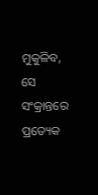ମୁକୁଳିବ, ସେ ସଂକ୍ରାନ୍ତରେ ପ୍ରତ୍ୟେକ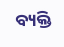ବ୍ୟକ୍ତି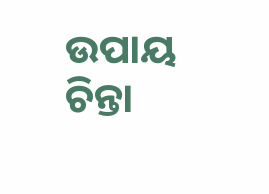ଉପାୟ ଚିନ୍ତା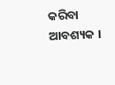କରିବା ଆବଶ୍ୟକ ।